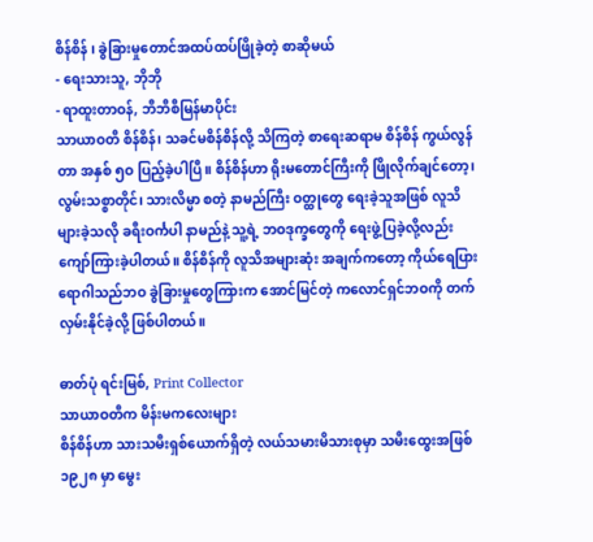စိန်စိန် ၊ ခွဲခြားမှုတောင်အထပ်ထပ်ဖြိုခဲ့တဲ့ စာဆိုမယ်
- ရေးသားသူ, ဘိုဘို
- ရာထူးတာဝန်, ဘီဘီစီမြန်မာပိုင်း
သာယာဝတီ စိန်စိန်၊ သခင်မစိန်စိန်လို့ သိကြတဲ့ စာရေးဆရာမ စိန်စိန် ကွယ်လွန်တာ အနှစ် ၅ဝ ပြည့်ခဲ့ပါပြီ။ စိန်စိန်ဟာ ရိုးမတောင်ကြီးကို ဖြိုလိုက်ချင်တော့၊ လွမ်းသစ္စာတိုင်၊ သားလိမ္မာ စတဲ့ နာမည်ကြီး ဝတ္ထုတွေ ရေးခဲ့သူအဖြစ် လူသိများခဲ့သလို ခရီးဝင်္ကပါ နာမည်နဲ့ သူ့ရဲ့ ဘဝဒုက္ခတွေကို ရေးဖွဲ့ပြခဲ့လို့လည်း ကျော်ကြားခဲ့ပါတယ်။ စိန်စိန်ကို လူသိအများဆုံး အချက်ကတော့ ကိုယ်ရေပြားရောဂါသည်ဘဝ ခွဲခြားမှုတွေကြားက အောင်မြင်တဲ့ ကလောင်ရှင်ဘဝကို တက်လှမ်းနိုင်ခဲ့လို့ ဖြစ်ပါတယ်။

ဓာတ်ပုံ ရင်းမြစ်, Print Collector
သာယာဝတီက မိန်းမကလေးများ
စိန်စိန်ဟာ သားသမီးရှစ်ယောက်ရှိတဲ့ လယ်သမားမိသားစုမှာ သမီးထွေးအဖြစ် ၁၉၂၈ မှာ မွေး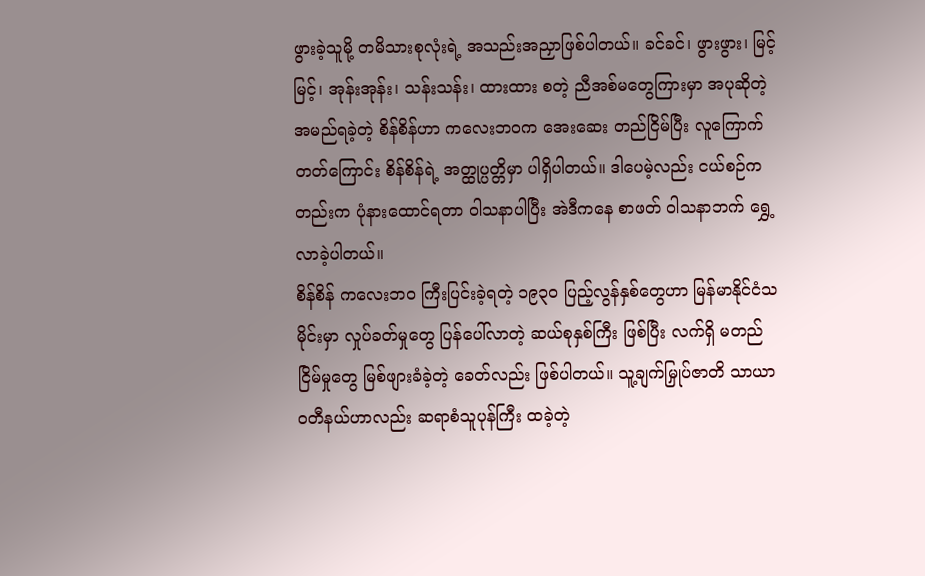ဖွားခဲ့သူမို့ တမိသားစုလုံးရဲ့ အသည်းအညှာဖြစ်ပါတယ်။ ခင်ခင်၊ ဖွားဖွား၊ မြင့်မြင့်၊ အုန်းအုန်း၊ သန်းသန်း၊ ထားထား စတဲ့ ညီအစ်မတွေကြားမှာ အပုဆိုတဲ့ အမည်ရခဲ့တဲ့ စိန်စိန်ဟာ ကလေးဘဝက အေးဆေး တည်ငြိမ်ပြီး လူကြောက်တတ်ကြောင်း စိန်စိန်ရဲ့ အတ္ထုပ္ပတ္တိမှာ ပါရှိပါတယ်။ ဒါပေမဲ့လည်း ငယ်စဉ်ကတည်းက ပုံနားထောင်ရတာ ဝါသနာပါပြီး အဲဒီကနေ စာဖတ် ဝါသနာဘက် ရွှေ့လာခဲ့ပါတယ်။
စိန်စိန် ကလေးဘဝ ကြီးပြင်းခဲ့ရတဲ့ ၁၉၃ဝ ပြည့်လွန်နှစ်တွေဟာ မြန်မာနိုင်ငံသမိုင်းမှာ လှုပ်ခတ်မှုတွေ ပြန်ပေါ်လာတဲ့ ဆယ်စုနှစ်ကြီး ဖြစ်ပြီး လက်ရှိ မတည်ငြိမ်မှုတွေ မြစ်ဖျားခံခဲ့တဲ့ ခေတ်လည်း ဖြစ်ပါတယ်။ သူ့ချက်မြှုပ်ဇာတိ သာယာဝတီနယ်ဟာလည်း ဆရာစံသူပုန်ကြီး ထခဲ့တဲ့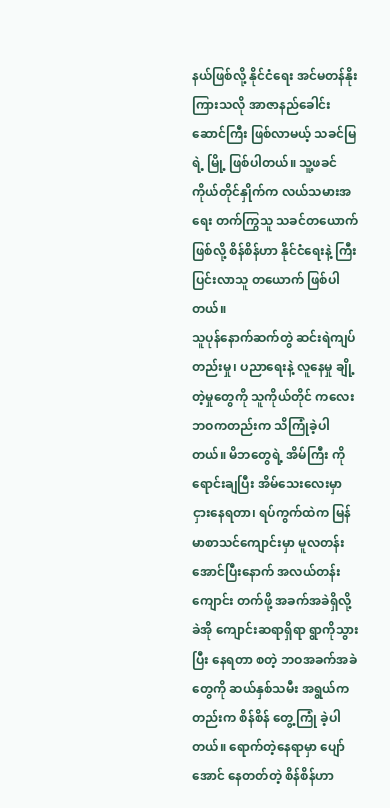နယ်ဖြစ်လို့ နိုင်ငံရေး အင်မတန်နိုးကြားသလို အာဇာနည်ခေါင်းဆောင်ကြီး ဖြစ်လာမယ့် သခင်မြရဲ့ မြို့ ဖြစ်ပါတယ်။ သူ့ဖခင် ကိုယ်တိုင်နှိုက်က လယ်သမားအရေး တက်ကြွသူ သခင်တယောက် ဖြစ်လို့ စိန်စိန်ဟာ နိုင်ငံရေးနဲ့ ကြီးပြင်းလာသူ တယောက် ဖြစ်ပါတယ်။
သူပုန်နောက်ဆက်တွဲ ဆင်းရဲကျပ်တည်းမှု၊ ပညာရေးနဲ့ လူနေမှု ချို့တဲ့မှုတွေကို သူကိုယ်တိုင် ကလေးဘဝကတည်းက သိကြုံခဲ့ပါတယ်။ မိဘတွေရဲ့ အိမ်ကြီး ကို ရောင်းချပြီး အိမ်သေးလေးမှာ ငှားနေရတာ၊ ရပ်ကွက်ထဲက မြန်မာစာသင်ကျောင်းမှာ မူလတန်းအောင်ပြီးနောက် အလယ်တန်းကျောင်း တက်ဖို့ အခက်အခဲရှိလို့ ခဲအို ကျောင်းဆရာရှိရာ ရွာကိုသွားပြီး နေရတာ စတဲ့ ဘဝအခက်အခဲတွေကို ဆယ်နှစ်သမီး အရွယ်ကတည်းက စိန်စိန် တွေ့ကြုံ ခဲ့ပါတယ်။ ရောက်တဲ့နေရာမှာ ပျော်အောင် နေတတ်တဲ့ စိန်စိန်ဟာ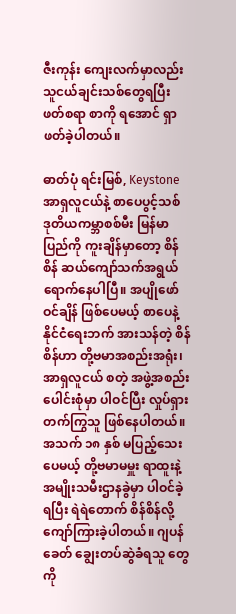ဇီးကုန်း ကျေးလက်မှာလည်း သူငယ်ချင်းသစ်တွေရပြီး ဖတ်စရာ စာကို ရအောင် ရှာဖတ်ခဲ့ပါတယ်။

ဓာတ်ပုံ ရင်းမြစ်, Keystone
အာရှလူငယ်နဲ့ စာပေပွင့်သစ်
ဒုတိယကမ္ဘာစစ်မီး မြန်မာပြည်ကို ကူးချိန်မှာတော့ စိန်စိန် ဆယ်ကျော်သက်အရွယ် ရောက်နေပါပြီ။ အပျိုဖော်ဝင်ချိန် ဖြစ်ပေမယ့် စာပေနဲ့ နိုင်ငံရေးဘက် အားသန်တဲ့ စိန်စိန်ဟာ တို့ဗမာအစည်းအရုံး၊ အာရှလူငယ် စတဲ့ အဖွဲ့အစည်းပေါင်းစုံမှာ ပါဝင်ပြီး လှုပ်ရှားတက်ကြွသူ ဖြစ်နေပါတယ်။ အသက် ၁၈ နှစ် မပြည့်သေးပေမယ့် တို့ဗမာမမှူး ရာထူးနဲ့ အမျိုးသမီးဌာနခွဲမှာ ပါဝင်ခဲ့ရပြီး ရဲရဲတောက် စိန်စိန်လို့ ကျော်ကြားခဲ့ပါတယ်။ ဂျပန်ခေတ် ချွေးတပ်ဆွဲခံရသူ တွေကို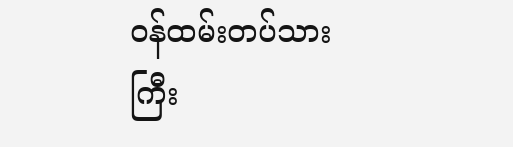ဝန်ထမ်းတပ်သားကြီး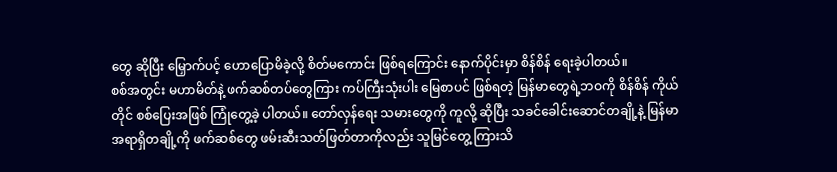တွေ ဆိုပြီး မြှောက်ပင့် ဟောပြောမိခဲ့လို့ စိတ်မကောင်း ဖြစ်ရကြောင်း နောက်ပိုင်းမှာ စိန်စိန် ရေးခဲ့ပါတယ်။
စစ်အတွင်း မဟာမိတ်နဲ့ ဖက်ဆစ်တပ်တွေကြား ကပ်ကြီးသုံးပါး မြေစာပင် ဖြစ်ရတဲ့ မြန်မာတွေရဲ့ဘဝကို စိန်စိန် ကိုယ်တိုင် စစ်ပြေးအဖြစ် ကြုံတွေ့ခဲ့ ပါတယ်။ တော်လှန်ရေး သမားတွေကို ကူလို့ ဆိုပြီး သခင်ခေါင်းဆောင်တချို့နဲ့ မြန်မာအရာရှိတချို့ကို ဖက်ဆစ်တွေ ဖမ်းဆီးသတ်ဖြတ်တာကိုလည်း သူမြင်တွေ့ ကြားသိ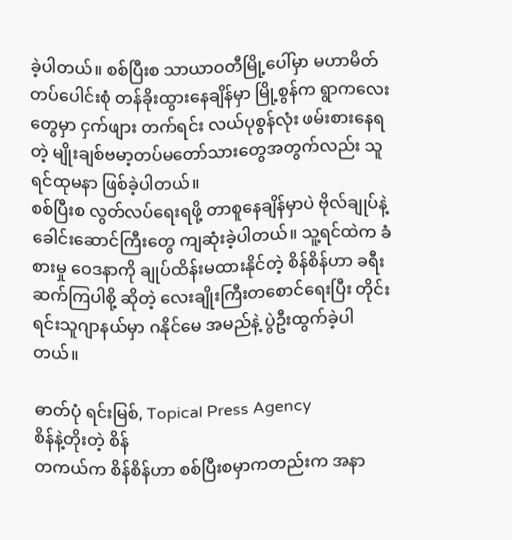ခဲ့ပါတယ်။ စစ်ပြီးစ သာယာဝတီမြို့ပေါ်မှာ မဟာမိတ် တပ်ပေါင်းစုံ တန်ခိုးထွားနေချိန်မှာ မြို့စွန်က ရွာကလေးတွေမှာ ငှက်ဖျား တက်ရင်း လယ်ပုစွန်လုံး ဖမ်းစားနေရတဲ့ မျိုးချစ်ဗမာ့တပ်မတော်သားတွေအတွက်လည်း သူ ရင်ထုမနာ ဖြစ်ခဲ့ပါတယ်။
စစ်ပြီးစ လွတ်လပ်ရေးရဖို့ တာစူနေချိန်မှာပဲ ဗိုလ်ချုပ်နဲ့ ခေါင်းဆောင်ကြီးတွေ ကျဆုံးခဲ့ပါတယ်။ သူ့ရင်ထဲက ခံစားမှု ဝေဒနာကို ချုပ်ထိန်းမထားနိုင်တဲ့ စိန်စိန်ဟာ ခရီးဆက်ကြပါစို့ ဆိုတဲ့ လေးချိုးကြီးတစောင်ရေးပြီး တိုင်းရင်းသူဂျာနယ်မှာ ဂနိုင်မေ အမည်နဲ့ ပွဲဦးထွက်ခဲ့ပါတယ်။

ဓာတ်ပုံ ရင်းမြစ်, Topical Press Agency
စိန်နဲ့တိုးတဲ့ စိန်
တကယ်က စိန်စိန်ဟာ စစ်ပြီးစမှာကတည်းက အနာ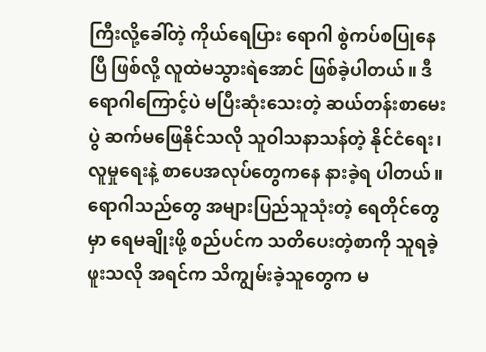ကြီးလို့ခေါ်တဲ့ ကိုယ်ရေပြား ရောဂါ စွဲကပ်စပြုနေပြီ ဖြစ်လို့ လူထဲမသွားရဲအောင် ဖြစ်ခဲ့ပါတယ်။ ဒီရောဂါကြောင့်ပဲ မပြီးဆုံးသေးတဲ့ ဆယ်တန်းစာမေးပွဲ ဆက်မဖြေနိုင်သလို သူဝါသနာသန်တဲ့ နိုင်ငံရေး၊ လူမှုရေးနဲ့ စာပေအလုပ်တွေကနေ နားခဲ့ရ ပါတယ်။ ရောဂါသည်တွေ အများပြည်သူသုံးတဲ့ ရေတိုင်တွေမှာ ရေမချိုးဖို့ စည်ပင်က သတိပေးတဲ့စာကို သူရခဲ့ဖူးသလို အရင်က သိကျွမ်းခဲ့သူတွေက မ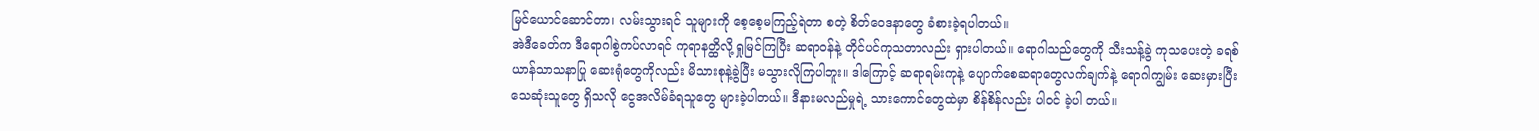မြင်ယောင်ဆောင်တာ၊ လမ်းသွားရင် သူများကို စေ့စေ့မကြည့်ရဲတာ စတဲ့ စိတ်ဝေဒနာတွေ ခံစားခဲ့ရပါတယ်။
အဲဒီခေတ်က ဒီရောဂါစွဲကပ်လာရင် ကုရာနတ္ထိလို့ ရှုမြင်ကြပြီး ဆရာဝန်နဲ့ တိုင်ပင်ကုသတာလည်း ရှားပါတယ်။ ရောဂါသည်တွေကို သီးသန့်ခွဲ ကုသပေးတဲ့ ခရစ်ယာန်သာသနာပြု ဆေးရုံတွေကိုလည်း မိသားစုနဲ့ခွဲပြီး မသွားလိုကြပါဘူး။ ဒါကြောင့် ဆရာရမ်းကုနဲ့ ပျောက်စေဆရာတွေလက်ချက်နဲ့ ရောဂါကျွမ်း ဆေးမှားပြီး သေဆုံးသူတွေ ရှိသလို ငွေအလိမ်ခံရသူတွေ များခဲ့ပါတယ်။ ဒီနားမလည်မှုရဲ့ သားကောင်တွေထဲမှာ စိန်စိန်လည်း ပါဝင် ခဲ့ပါ တယ်။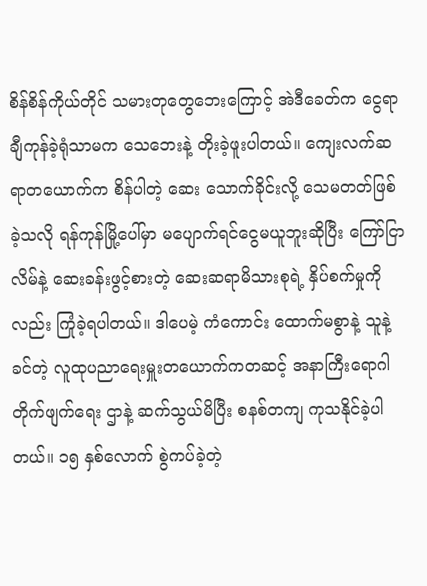စိန်စိန်ကိုယ်တိုင် သမားတုတွေဘေးကြောင့် အဲဒီခေတ်က ငွေရာချီကုန်ခဲ့ရုံသာမက သေဘေးနဲ့ တိုးခဲ့ဖူးပါတယ်။ ကျေးလက်ဆရာတယောက်က စိန်ပါတဲ့ ဆေး သောက်ခိုင်းလို့ သေမတတ်ဖြစ်ခဲ့သလို ရန်ကုန်မြို့ပေါ်မှာ မပျောက်ရင်ငွေမယူဘူးဆိုပြီး ကြော်ငြာလိမ်နဲ့ ဆေးခန်းဖွင့်စားတဲ့ ဆေးဆရာမိသားစုရဲ့ နှိပ်စက်မှုကိုလည်း ကြုံခဲ့ရပါတယ်။ ဒါပေမဲ့ ကံကောင်း ထောက်မစွာနဲ့ သူနဲ့ခင်တဲ့ လူထုပညာရေးမှူးတယောက်ကတဆင့် အနာကြီးရောဂါ တိုက်ဖျက်ရေး ဌာနဲ့ ဆက်သွယ်မိပြီး စနစ်တကျ ကုသနိုင်ခဲ့ပါတယ်။ ၁၅ နှစ်လောက် စွဲကပ်ခဲ့တဲ့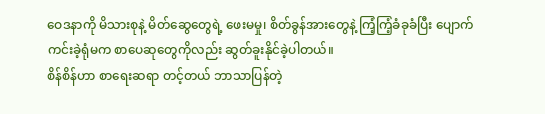ဝေဒနာကို မိသားစုနဲ့ မိတ်ဆွေတွေရဲ့ ဖေးမမှု၊ စိတ်ခွန်အားတွေနဲ့ ကြံ့ကြံ့ခံခုခံပြီး ပျောက်ကင်းခဲ့ရုံမက စာပေဆုတွေကိုလည်း ဆွတ်ခူးနိုင်ခဲ့ပါတယ်။
စိန်စိန်ဟာ စာရေးဆရာ တင့်တယ် ဘာသာပြန်တဲ့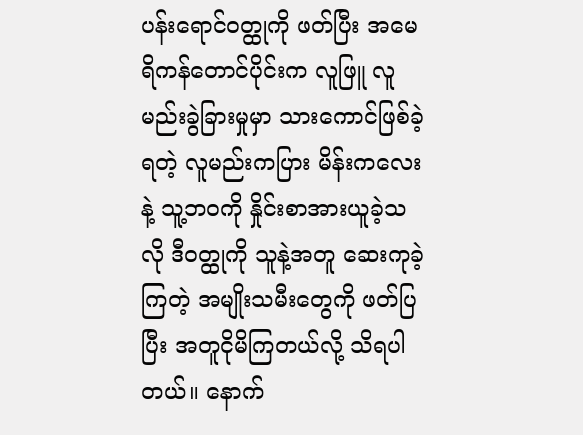ပန်းရောင်ဝတ္ထုကို ဖတ်ပြီး အမေရိကန်တောင်ပိုင်းက လူဖြူ လူမည်းခွဲခြားမှုမှာ သားကောင်ဖြစ်ခဲ့ရတဲ့ လူမည်းကပြား မိန်းကလေးနဲ့ သူ့ဘဝကို နှိုင်းစာအားယူခဲ့သလို ဒီဝတ္ထုကို သူနဲ့အတူ ဆေးကုခဲ့ကြတဲ့ အမျိုးသမီးတွေကို ဖတ်ပြပြီး အတူငိုမိကြတယ်လို့ သိရပါတယ်။ နောက်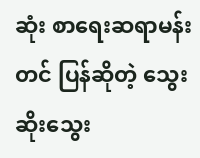ဆုံး စာရေးဆရာမန်းတင် ပြန်ဆိုတဲ့ သွေးဆိုးသွေး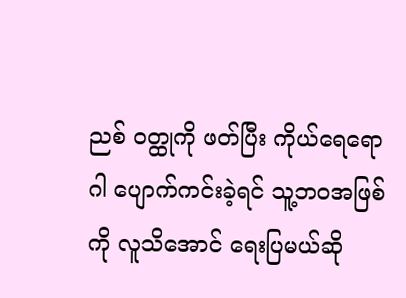ညစ် ဝတ္ထုကို ဖတ်ပြီး ကိုယ်ရေရောဂါ ပျောက်ကင်းခဲ့ရင် သူ့ဘဝအဖြစ်ကို လူသိအောင် ရေးပြမယ်ဆို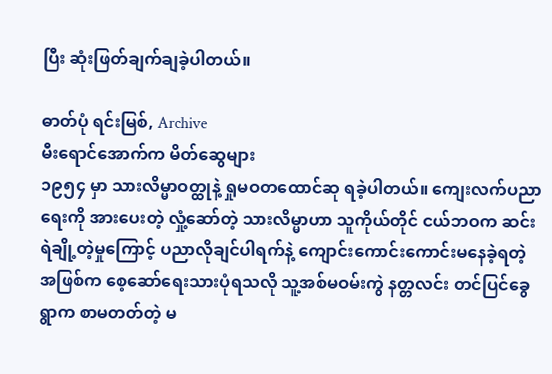ပြီး ဆုံးဖြတ်ချက်ချခဲ့ပါတယ်။

ဓာတ်ပုံ ရင်းမြစ်, Archive
မီးရောင်အောက်က မိတ်ဆွေများ
၁၉၅၄ မှာ သားလိမ္မာဝတ္ထုနဲ့ ရှုမဝတထောင်ဆု ရခဲ့ပါတယ်။ ကျေးလက်ပညာရေးကို အားပေးတဲ့ လှုံ့ဆော်တဲ့ သားလိမ္မာဟာ သူကိုယ်တိုင် ငယ်ဘဝက ဆင်းရဲချို့တဲ့မှုကြောင့် ပညာလိုချင်ပါရက်နဲ့ ကျောင်းကောင်းကောင်းမနေခဲ့ရတဲ့အဖြစ်က စေ့ဆော်ရေးသားပုံရသလို သူ့အစ်မဝမ်းကွဲ နတ္တလင်း တင်ပြင်ခွေ ရွာက စာမတတ်တဲ့ မ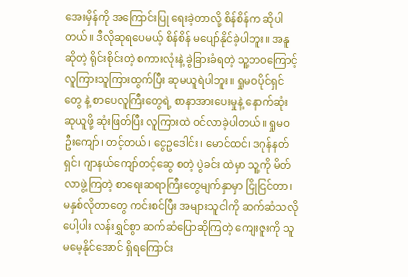အေးမှိန်ကို အကြောင်းပြု ရေးခဲ့တာလို့ စိန်စိန်က ဆိုပါတယ်။ ဒီလိုဆုရပေမယ့် စိန်စိန် မပျော်နိုင်ခဲ့ပါဘူး။ အနူဆိုတဲ့ ရိုင်းစိုင်းတဲ့ စကားလုံးနဲ့ ခွဲခြားခံရတဲ့ သူ့ဘဝကြောင့် လူကြားသူကြားထွက်ပြီး ဆုမယူရဲပါဘူး။ ရှုမဝပိုင်ရှင်တွေ နဲ့ စာပေလူကြီးတွေရဲ့ စာနာအားပေးမှုနဲ့ နောက်ဆုံး ဆုယူဖို့ ဆုံးဖြတ်ပြီး လူကြားထဲ ဝင်လာခဲ့ပါတယ်။ ရှုမဝ ဦးကျော်၊ တင့်တယ်၊ ငွေဥဒေါင်း၊ မောင်ထင်၊ ဒဂုန်နတ်ရှင်၊ ဂျာနယ်ကျော်တင့်ဆွေ စတဲ့ ပွဲခင်း ထဲမှာ သူ့ကို မိတ်လာဖွဲ့ကြတဲ့ စာရေးဆရာကြီးတွေမျက်နှာမှာ ငြိုငြင်တာ၊ မနှစ်လိုတာတွေ ကင်းစင်ပြီး အများသူငါကို ဆက်ဆံသလို ပေါ့ပါး လန်းရွှင်စွာ ဆက်ဆံပြောဆိုကြတဲ့ ကျေးဇူးကို သူမမေ့နိုင်အောင် ရှိရကြောင်း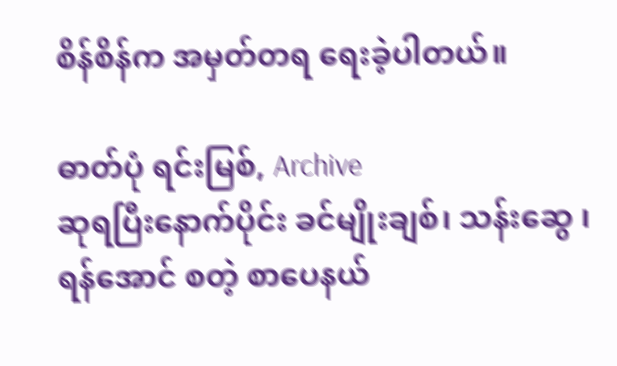စိန်စိန်က အမှတ်တရ ရေးခဲ့ပါတယ်။

ဓာတ်ပုံ ရင်းမြစ်, Archive
ဆုရပြီးနောက်ပိုင်း ခင်မျိုးချစ်၊ သန်းဆွေ ၊ ရန်အောင် စတဲ့ စာပေနယ်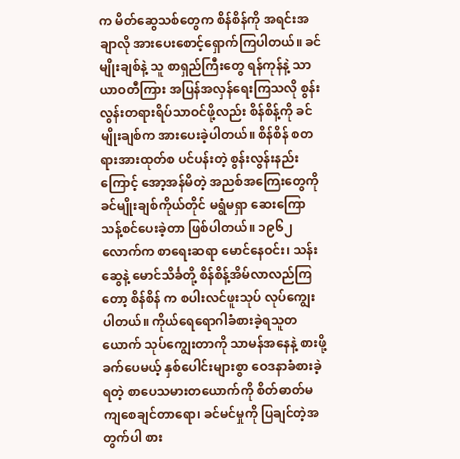က မိတ်ဆွေသစ်တွေက စိန်စိန်ကို အရင်းအချာလို အားပေးစောင့်ရှောက်ကြပါတယ်။ ခင်မျိုးချစ်နဲ့ သူ စာရှည်ကြီးတွေ ရန်ကုန်နဲ့ သာယာဝတီကြား အပြန်အလှန်ရေးကြသလို စွန်းလွန်းတရားရိပ်သာဝင်ဖို့လည်း စိန်စိန့်ကို ခင်မျိုးချစ်က အားပေးခဲ့ပါတယ်။ စိန်စိန် စတရားအားထုတ်စ ပင်ပန်းတဲ့ စွန်းလွန်းနည်းကြောင့် အော့အန်မိတဲ့ အညစ်အကြေးတွေကို ခင်မျိုးချစ်ကိုယ်တိုင် မရွံမရှာ ဆေးကြော သန့်စင်ပေးခဲ့တာ ဖြစ်ပါတယ်။ ၁၉၆၂ လောက်က စာရေးဆရာ မောင်နေဝင်း၊ သန်းဆွေနဲ့ မောင်သိင်္ခတို့ စိန်စိန့်အိမ်လာလည်ကြတော့ စိန်စိန် က စပါးလင်ဖူးသုပ် လုပ်ကျွေးပါတယ်။ ကိုယ်ရေရောဂါခံစားခဲ့ရသူတယောက် သုပ်ကျွေးတာကို သာမန်အနေနဲ့ စားဖို့ ခက်ပေမယ့် နှစ်ပေါင်းများစွာ ဝေဒနာခံစားခဲ့ရတဲ့ စာပေသမားတယောက်ကို စိတ်ဓာတ်မကျစေချင်တာရော၊ ခင်မင်မှုကို ပြချင်တဲ့အတွက်ပါ စား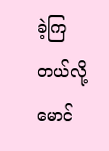ခဲ့ကြတယ်လို့ မောင်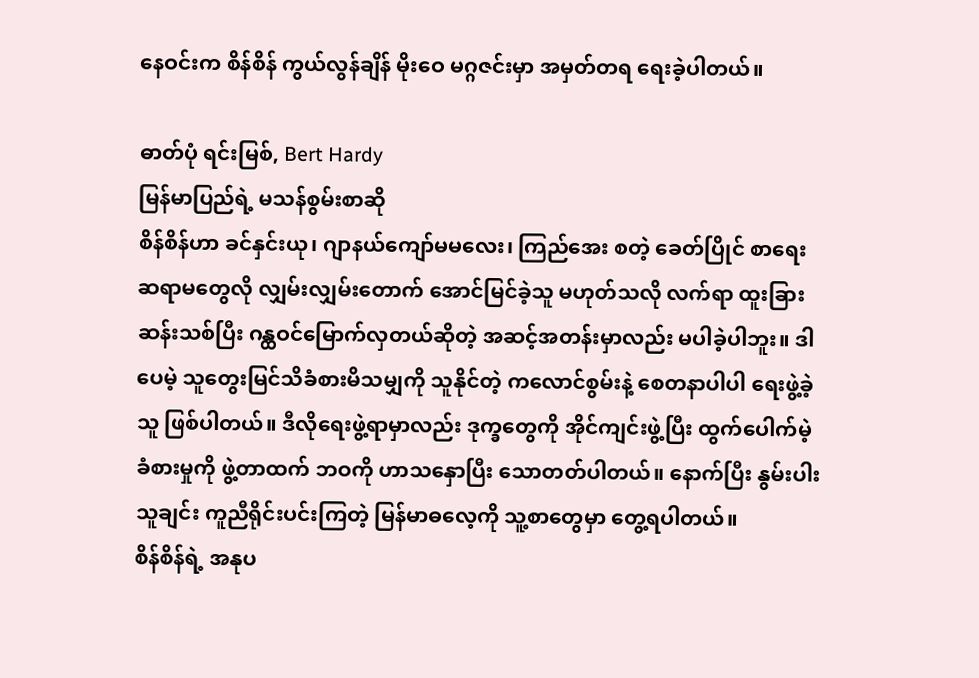နေဝင်းက စိန်စိန် ကွယ်လွန်ချိန် မိုးဝေ မဂ္ဂဇင်းမှာ အမှတ်တရ ရေးခဲ့ပါတယ်။

ဓာတ်ပုံ ရင်းမြစ်, Bert Hardy
မြန်မာပြည်ရဲ့ မသန်စွမ်းစာဆို
စိန်စိန်ဟာ ခင်နှင်းယု၊ ဂျာနယ်ကျော်မမလေး၊ ကြည်အေး စတဲ့ ခေတ်ပြိုင် စာရေးဆရာမတွေလို လျှမ်းလျှမ်းတောက် အောင်မြင်ခဲ့သူ မဟုတ်သလို လက်ရာ ထူးခြားဆန်းသစ်ပြီး ဂန္ထဝင်မြောက်လှတယ်ဆိုတဲ့ အဆင့်အတန်းမှာလည်း မပါခဲ့ပါဘူး။ ဒါပေမဲ့ သူတွေးမြင်သိခံစားမိသမျှကို သူနိုင်တဲ့ ကလောင်စွမ်းနဲ့ စေတနာပါပါ ရေးဖွဲ့ခဲ့သူ ဖြစ်ပါတယ်။ ဒီလိုရေးဖွဲ့ရာမှာလည်း ဒုက္ခတွေကို အိုင်ကျင်းဖွဲ့ပြီး ထွက်ပေါက်မဲ့ ခံစားမှုကို ဖွဲ့တာထက် ဘဝကို ဟာသနှောပြီး သောတတ်ပါတယ်။ နောက်ပြီး နွမ်းပါးသူချင်း ကူညီရိုင်းပင်းကြတဲ့ မြန်မာဓလေ့ကို သူ့စာတွေမှာ တွေ့ရပါတယ်။
စိန်စိန်ရဲ့ အနုပ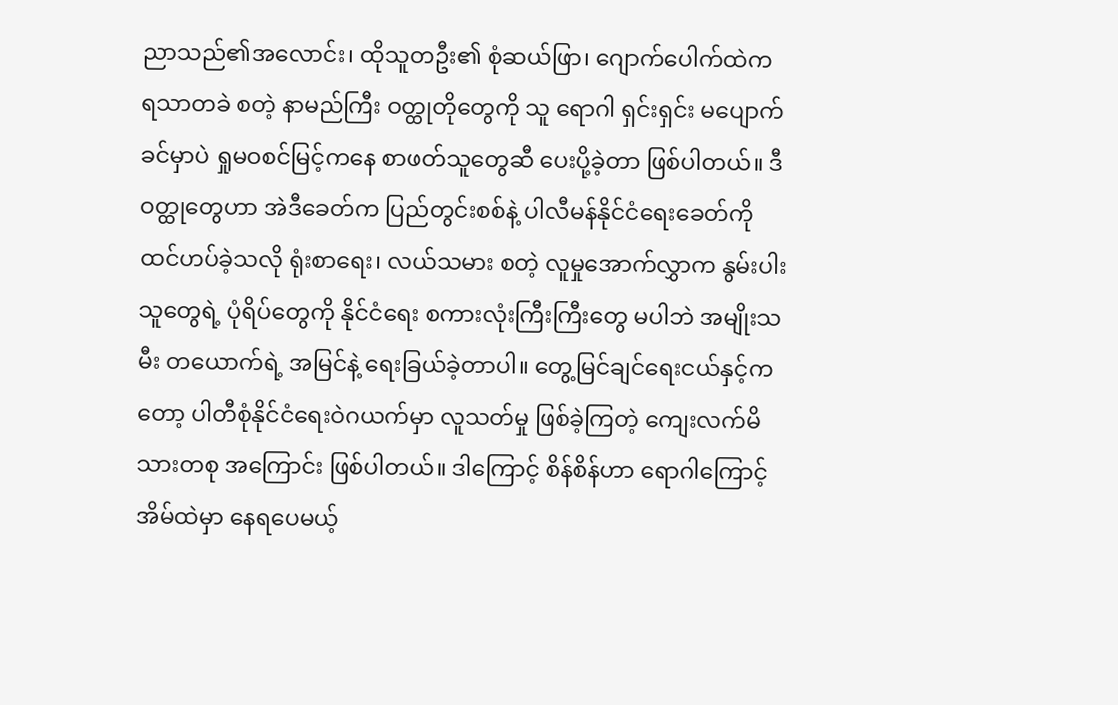ညာသည်၏အလောင်း၊ ထိုသူတဦး၏ စုံဆယ်ဖြာ၊ ဂျောက်ပေါက်ထဲက ရသာတခဲ စတဲ့ နာမည်ကြီး ဝတ္ထုတိုတွေကို သူ ရောဂါ ရှင်းရှင်း မပျောက်ခင်မှာပဲ ရှုမဝစင်မြင့်ကနေ စာဖတ်သူတွေဆီ ပေးပို့ခဲ့တာ ဖြစ်ပါတယ်။ ဒီဝတ္ထုတွေဟာ အဲဒီခေတ်က ပြည်တွင်းစစ်နဲ့ ပါလီမန်နိုင်ငံရေးခေတ်ကို ထင်ဟပ်ခဲ့သလို ရုံးစာရေး၊ လယ်သမား စတဲ့ လူမှုအောက်လွှာက နွမ်းပါးသူတွေရဲ့ ပုံရိပ်တွေကို နိုင်ငံရေး စကားလုံးကြီးကြီးတွေ မပါဘဲ အမျိုးသမီး တယောက်ရဲ့ အမြင်နဲ့ ရေးခြယ်ခဲ့တာပါ။ တွေ့မြင်ချင်ရေးငယ်နှင့်ကတော့ ပါတီစုံနိုင်ငံရေးဝဲဂယက်မှာ လူသတ်မှု ဖြစ်ခဲ့ကြတဲ့ ကျေးလက်မိသားတစု အကြောင်း ဖြစ်ပါတယ်။ ဒါကြောင့် စိန်စိန်ဟာ ရောဂါကြောင့် အိမ်ထဲမှာ နေရပေမယ့်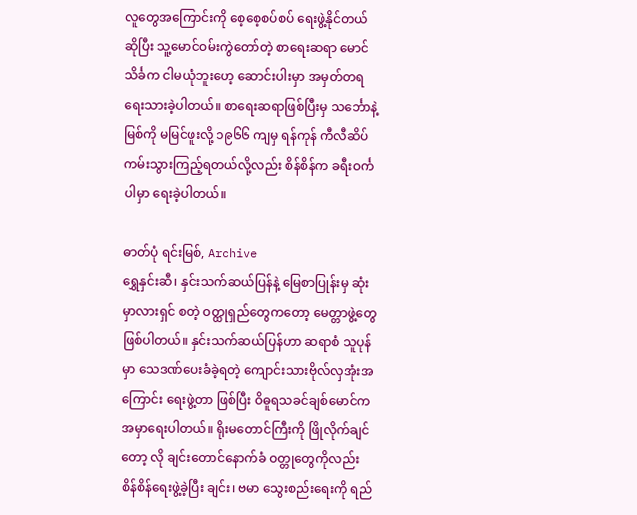လူတွေအကြောင်းကို စေ့စေ့စပ်စပ် ရေးဖွဲ့နိုင်တယ် ဆိုပြီး သူ့မောင်ဝမ်းကွဲတော်တဲ့ စာရေးဆရာ မောင်သိင်္ခက ငါမယုံဘူးဟေ့ ဆောင်းပါးမှာ အမှတ်တရ ရေးသားခဲ့ပါတယ်။ စာရေးဆရာဖြစ်ပြီးမှ သင်္ဘောနဲ့ မြစ်ကို မမြင်ဖူးလို့ ၁၉၆၆ ကျမှ ရန်ကုန် ကီလီဆိပ်ကမ်းသွားကြည့်ရတယ်လို့လည်း စိန်စိန်က ခရီးဝင်္ကပါမှာ ရေးခဲ့ပါတယ်။

ဓာတ်ပုံ ရင်းမြစ်, Archive
ရွှေနှင်းဆီ၊ နှင်းသက်ဆယ်ပြန်နဲ့ မြေစာပြုန်းမှ ဆုံးမှာလားရှင် စတဲ့ ဝတ္ထုရှည်တွေကတော့ မေတ္တာဖွဲ့တွေ ဖြစ်ပါတယ်။ နှင်းသက်ဆယ်ပြန်ဟာ ဆရာစံ သူပုန်မှာ သေဒဏ်ပေးခံခဲ့ရတဲ့ ကျောင်းသားဗိုလ်လှအုံးအကြောင်း ရေးဖွဲ့တာ ဖြစ်ပြီး ဝိဓူရသခင်ချစ်မောင်က အမှာရေးပါတယ်။ ရိုးမတောင်ကြီးကို ဖြိုလိုက်ချင်တော့ လို ချင်းတောင်နောက်ခံ ဝတ္တုတွေကိုလည်း စိန်စိန်ရေးဖွဲ့ခဲ့ပြီး ချင်း၊ ဗမာ သွေးစည်းရေးကို ရည်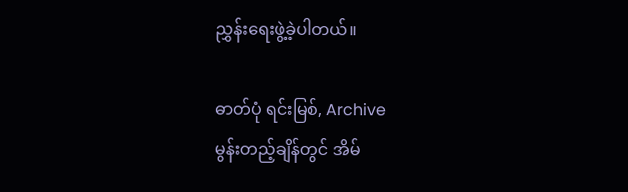ညွှန်းရေးဖွဲ့ခဲ့ပါတယ်။

ဓာတ်ပုံ ရင်းမြစ်, Archive
မွန်းတည့်ချိန်တွင် အိမ်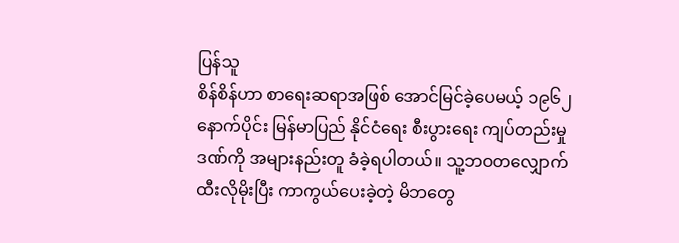ပြန်သူ
စိန်စိန်ဟာ စာရေးဆရာအဖြစ် အောင်မြင်ခဲ့ပေမယ့် ၁၉၆၂ နောက်ပိုင်း မြန်မာပြည် နိုင်ငံရေး စီးပွားရေး ကျပ်တည်းမှုဒဏ်ကို အများနည်းတူ ခံခဲ့ရပါတယ်။ သူ့ဘဝတလျှောက် ထီးလိုမိုးပြီး ကာကွယ်ပေးခဲ့တဲ့ မိဘတွေ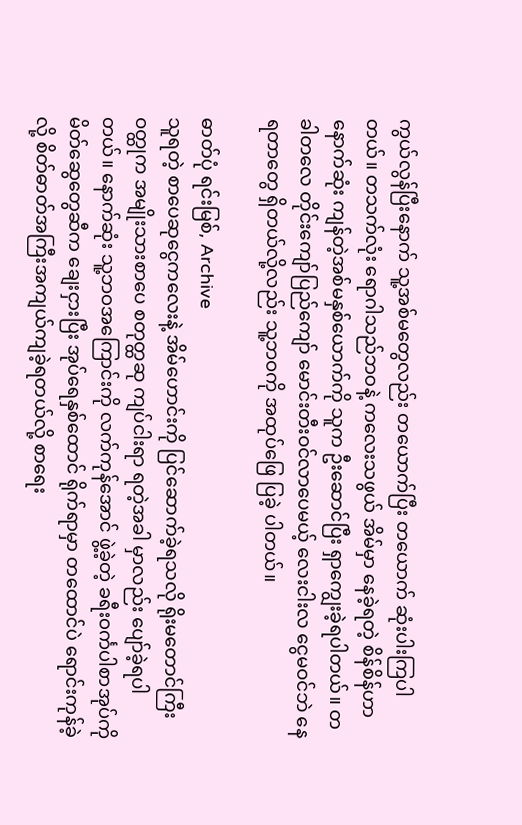ကွယ်လွန်ပြီးနောက် သူ့အစ်မတွေလည်း တယောက်ပြီး တယောက် ဆုံးပါးကြပါတယ်။ တသက်လုံး ရောဂါသည်ဘဝနဲ့ ကလေးသဖွယ် အိမ်မှာ နေခဲ့ရတဲ့ စိန်စိန်ဟာ နောက်ဆုံး ကျန်တဲ့အစ်မနှစ်ယောက်ကို သူက ဦးဆောင်ပြီး ရှာကျွေးခဲ့ရပါတယ်။ တခါတလေ တိုင်းကျော်ပြည်ကျော် မောင်းတီးဝင်လာပေမယ့် လေးငါးလ ငွေမဝင်ဘဲ နေရတာတွေ ရှိတယ်လို့လည်း သူ့ဘဝကို အထုပ်ဖြေ ပြခဲ့ ပါတယ်။

ဓာတ်ပုံ ရင်းမြစ်, Archive
သူရတဲ့ စာပေဆုငွေကလေးနဲ့ အိမ်ဟောင်းကို ပြင်ဆောက်ခဲ့ရသလို ရိုးမတောင်ကြီး ဝတ္ထုက အမျိုးသားစာပေ စတုတ္ထဆု ကျပ်ငါးရာ ရတဲ့အခါ မှာလည်း ပျော်ခဲ့ရပါတယ်။ နောက်ဆုံး သူ့ဘဝအကြောင်းကို လက်ကုန်အောင် ဖွဲ့ခဲ့တဲ့ ခရီးဝင်္ကပါစာအုပ်ကို မိတ်ဆွေတွေဆီက ချေးငှားပြီး အုပ်ရေနှစ်ထောင် ရိုက်ရာမှာ တထောင်ပဲ ရောင်းကုန်ခဲ့လို့ စိတ်ဓာတ်အကြီးအကျယ်ကျခဲ့ရတယ်လို့ စာရေး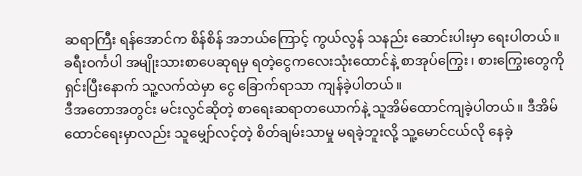ဆရာကြီး ရန်အောင်က စိန်စိန် အဘယ်ကြောင့် ကွယ်လွန် သနည်း ဆောင်းပါးမှာ ရေးပါတယ်။ ခရီးဝင်္ကပါ အမျိုးသားစာပေဆုရမှ ရတဲ့ငွေကလေးသုံးထောင်နဲ့ စာအုပ်ကြွေး၊ စားကြွေးတွေကို ရှင်းပြီးနောက် သူ့လက်ထဲမှာ ငွေ ခြောက်ရာသာ ကျန်ခဲ့ပါတယ်။
ဒီအတောအတွင်း မင်းလွင်ဆိုတဲ့ စာရေးဆရာတယောက်နဲ့ သူအိမ်ထောင်ကျခဲ့ပါတယ်။ ဒီအိမ်ထောင်ရေးမှာလည်း သူမျှော်လင့်တဲ့ စိတ်ချမ်းသာမှု မရခဲ့ဘူးလို့ သူ့မောင်ငယ်လို နေခဲ့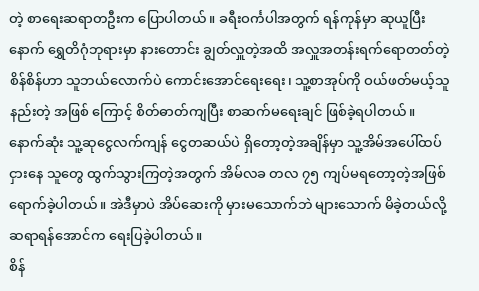တဲ့ စာရေးဆရာတဦးက ပြောပါတယ်။ ခရီးဝင်္ကပါအတွက် ရန်ကုန်မှာ ဆုယူပြီးနောက် ရွှေတိဂုံဘုရားမှာ နားတောင်း ချွတ်လှူတဲ့အထိ အလှူအတန်းရက်ရောတတ်တဲ့ စိန်စိန်ဟာ သူဘယ်လောက်ပဲ ကောင်းအောင်ရေးရေး၊ သူ့စာအုပ်ကို ဝယ်ဖတ်မယ့်သူနည်းတဲ့ အဖြစ် ကြောင့် စိတ်ဓာတ်ကျပြီး စာဆက်မရေးချင် ဖြစ်ခဲ့ရပါတယ်။ နောက်ဆုံး သူ့ဆုငွေလက်ကျန် ငွေတဆယ်ပဲ ရှိတော့တဲ့အချိန်မှာ သူ့အိမ်အပေါ်ထပ် ငှားနေ သူတွေ ထွက်သွားကြတဲ့အတွက် အိမ်လခ တလ ၇၅ ကျပ်မရတော့တဲ့အဖြစ် ရောက်ခဲ့ပါတယ်။ အဲဒီမှာပဲ အိပ်ဆေးကို မှားမသောက်ဘဲ များသောက် မိခဲ့တယ်လို့ ဆရာရန်အောင်က ရေးပြခဲ့ပါတယ်။
စိန်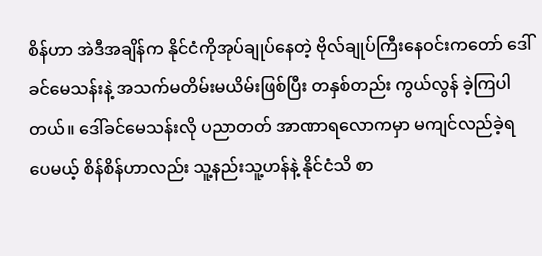စိန်ဟာ အဲဒီအချိန်က နိုင်ငံကိုအုပ်ချုပ်နေတဲ့ ဗိုလ်ချုပ်ကြီးနေဝင်းကတော် ဒေါ်ခင်မေသန်းနဲ့ အသက်မတိမ်းမယိမ်းဖြစ်ပြီး တနှစ်တည်း ကွယ်လွန် ခဲ့ကြပါတယ်။ ဒေါ်ခင်မေသန်းလို ပညာတတ် အာဏာရလောကမှာ မကျင်လည်ခဲ့ရပေမယ့် စိန်စိန်ဟာလည်း သူ့နည်းသူ့ဟန်နဲ့ နိုင်ငံသိ စာ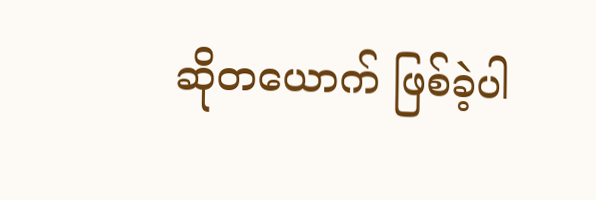ဆိုတယောက် ဖြစ်ခဲ့ပါ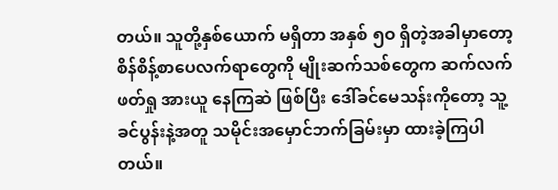တယ်။ သူတို့နှစ်ယောက် မရှိတာ အနှစ် ၅ဝ ရှိတဲ့အခါမှာတော့ စိန်စိန့်စာပေလက်ရာတွေကို မျိုးဆက်သစ်တွေက ဆက်လက်ဖတ်ရှု အားယူ နေကြဆဲ ဖြစ်ပြီး ဒေါ်ခင်မေသန်းကိုတော့ သူ့ခင်ပွန်းနဲ့အတူ သမိုင်းအမှောင်ဘက်ခြမ်းမှာ ထားခဲ့ကြပါတယ်။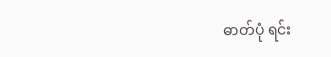ဓာတ်ပုံ ရင်း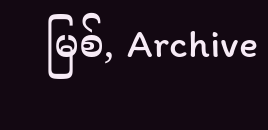မြစ်, Archive